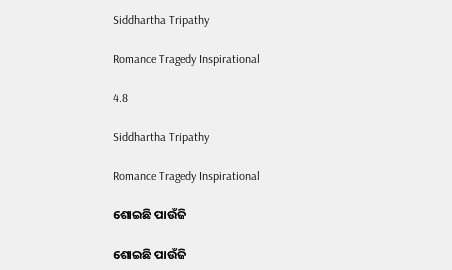Siddhartha Tripathy

Romance Tragedy Inspirational

4.8

Siddhartha Tripathy

Romance Tragedy Inspirational

ଶୋଇଛି ପାଉଁଜି

ଶୋଇଛି ପାଉଁଜି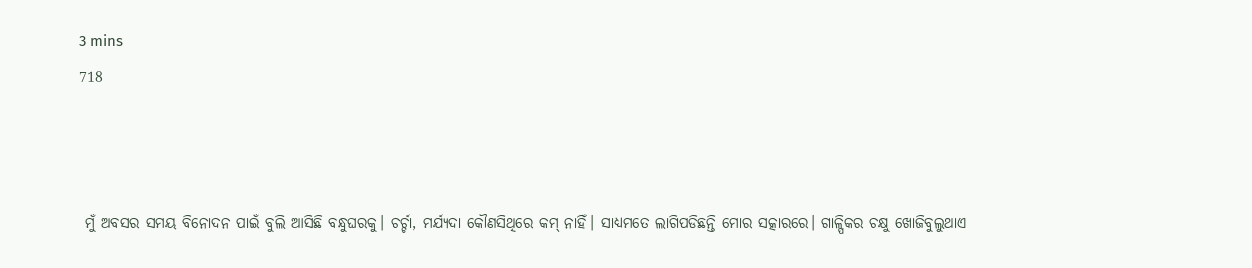3 mins
718



 ମୁଁ ଅବସର ସମୟ ବିନୋଦନ ପାଇଁ ବୁଲି ଆସିଛି ବନ୍ଧୁଘରକୁ। ଚର୍ଚ୍ଚା, ମର୍ଯ୍ୟଦା କୌଣସିଥିରେ କମ୍ ନାହିଁ। ସାଧ୍ୟମତେ ଲାଗିପଡିଛନ୍ତି ମୋର ସତ୍କାରରେ। ଗାଳ୍ପିକର ଚକ୍ଷୁ ଖୋଜିବୁଲୁଥାଏ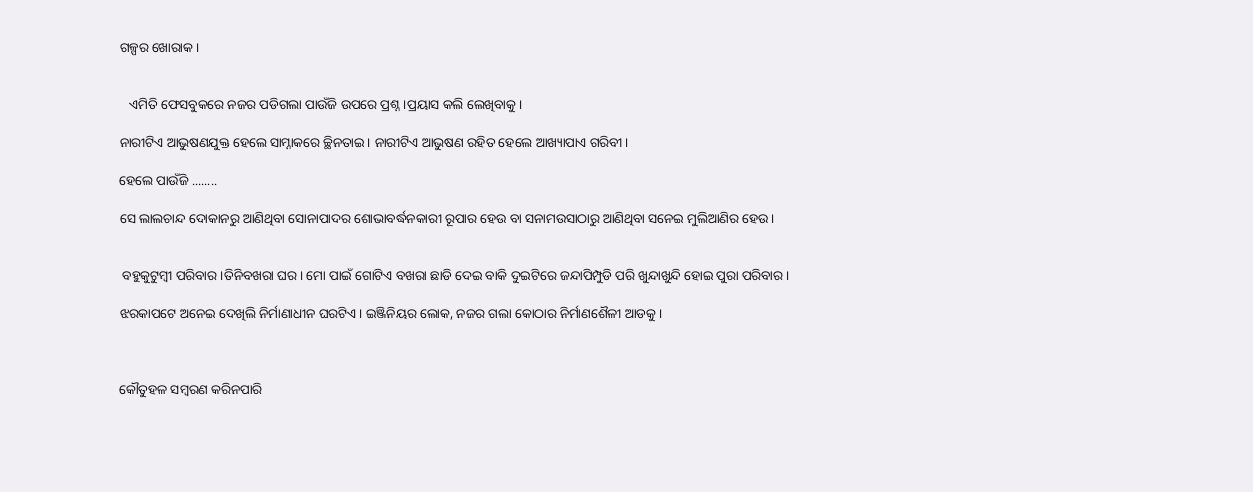ଗଳ୍ପର ଖୋରାକ।


   ଏମିତି ଫେସବୁକରେ ନଜର ପଡିଗଲା ପାଉଁଜି ଉପରେ ପ୍ରଶ୍ନ।ପ୍ରୟାସ କଲି ଲେଖିବାକୁ।

ନାରୀଟିଏ ଆଭୁଷଣଯୁକ୍ତ ହେଲେ ସାମ୍ନାକରେ ଚ୍ଛିନତାଇ। ନାରୀଟିଏ ଆଭୁଷଣ ରହିତ ହେଲେ ଆଖ୍ୟାପାଏ ଗରିବୀ।

ହେଲେ ପାଉଁଜି ........

ସେ ଲାଲଚାନ୍ଦ ଦୋକାନରୁ ଆଣିଥିବା ସୋନାପାଦର ଶୋଭାବର୍ଦ୍ଧନକାରୀ ରୂପାର ହେଉ ବା ସନାମଉସାଠାରୁ ଆଣିଥିବା ସନେଇ ମୁଲିଆଣିର ହେଉ।


 ବହୁକୁଟୁମ୍ୱୀ ପରିବାର ।ତିନିବଖରା ଘର। ମୋ ପାଇଁ ଗୋଟିଏ ବଖରା ଛାଡି ଦେଇ ବାକି ଦୁଇଟିରେ ଜନ୍ଦାପିମ୍ପୁଡି ପରି ଖୁନ୍ଦାଖୁନ୍ଦି ହୋଇ ପୁରା ପରିବାର।

ଝରକାପଟେ ଅନେଇ ଦେଖିଲି ନିର୍ମାଣାଧୀନ ଘରଟିଏ। ଇଞ୍ଜିନିୟର ଲୋକ, ନଜର ଗଲା କୋଠାର ନିର୍ମାଣଶୈଳୀ ଆଡକୁ।



କୌତୁହଳ ସମ୍ୱରଣ କରିନପାରି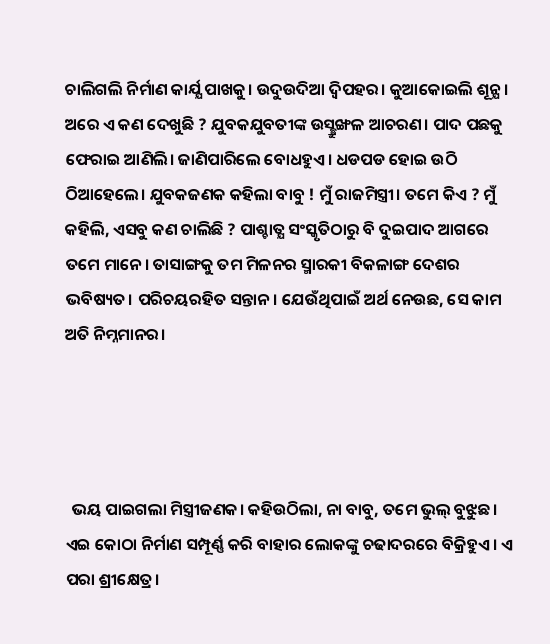ଚାଲିଗଲି ନିର୍ମାଣ କାର୍ଯ୍ଯ ପାଖକୁ। ଉଦୁଉଦିଆ ଦ୍ୱିପହର। କୁଆକୋଇଲି ଶୂନ୍ଯ। ଅରେ ଏ କଣ ଦେଖୁଛି ? ଯୁବକଯୁବତୀଙ୍କ ଉସ୍ଛ୍ରୁଙ୍ଖଳ ଆଚରଣ। ପାଦ ପଛକୁ ଫେରାଇ ଆଣିଲି। ଜାଣିପାରିଲେ ବୋଧହୁଏ। ଧଡପଡ ହୋଇ ଉଠି ଠିଆହେଲେ। ଯୁବକଜଣକ କହିଲା ବାବୁ ! ମୁଁ ରାଜମିସ୍ତ୍ରୀ। ତମେ କିଏ ? ମୁଁ କହିଲି, ଏସବୁ କଣ ଚାଲିଛି ? ପାଶ୍ଚାତ୍ଯ ସଂସ୍କୃତିଠାରୁ ବି ଦୁଇପାଦ ଆଗରେ ତମେ ମାନେ। ତାସାଙ୍ଗକୁ ତମ ମିଳନର ସ୍ମାରକୀ ବିକଳାଙ୍ଗ ଦେଶର ଭବିଷ୍ୟତ। ପରିଚୟରହିତ ସନ୍ତାନ। ଯେଉଁଥିପାଇଁ ଅର୍ଥ ନେଉଛ, ସେ କାମ ଅତି ନିମ୍ନମାନର।




  ଭୟ ପାଇଗଲା ମିସ୍ତ୍ରୀଜଣକ। କହିଉଠିଲା, ନା ବାବୁ, ତମେ ଭୁଲ୍ ବୁଝୁଛ। ଏଇ କୋଠା ନିର୍ମାଣ ସମ୍ପୂର୍ଣ୍ଣ କରି ବାହାର ଲୋକଙ୍କୁ ଚଢାଦରରେ ବିକ୍ରିହୁଏ। ଏ ପରା ଶ୍ରୀକ୍ଷେତ୍ର।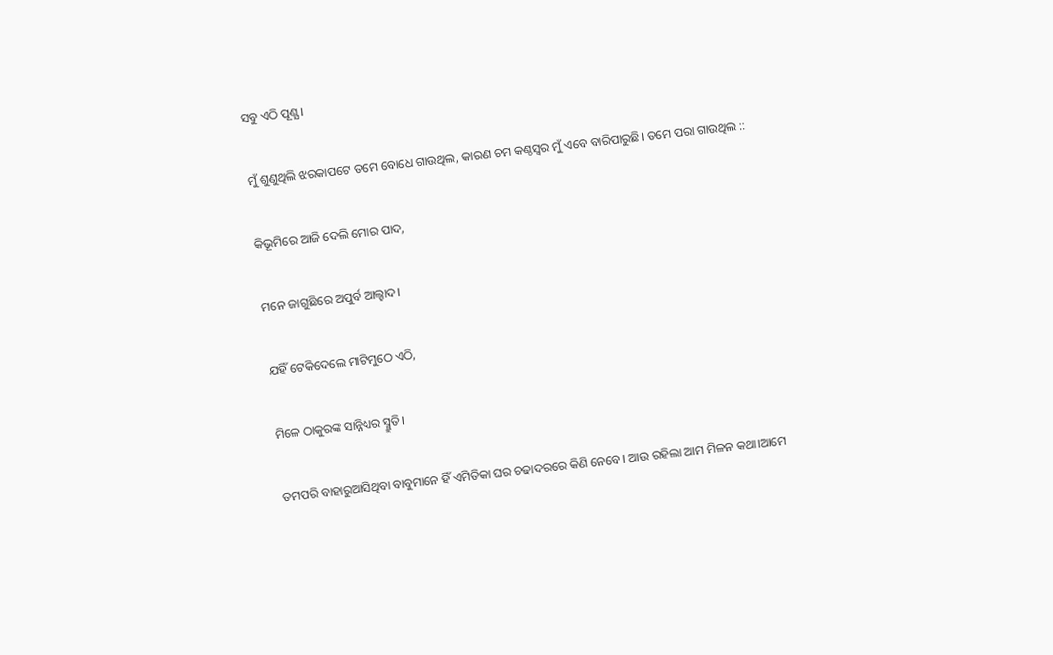ସବୁ ଏଠି ପୂଣ୍ଯ।

ମୁଁ ଶୁଣୁଥିଲି ଝରକାପଟେ ତମେ ବୋଧେ ଗାଉଥିଲ, କାରଣ ଚମ କଣ୍ଠସ୍ବର ମୁଁ ଏବେ ବାରିପାରୁଛି। ତମେ ପରା ଗାଉଥିଲ ::

କିଭୂମିରେ ଆଜି ଦେଲି ମୋର ପାଦ,

ମନେ ଜାଗୁଛିରେ ଅପୁର୍ବ ଆଲ୍ହାଦ।

ଯହିଁ ଟେକିଦେଲେ ମାଟିମୁଠେ ଏଠି,

ମିଳେ ଠାକୁରଙ୍କ ସାନ୍ନିଧ୍ୟର ସ୍ମ୍ରୁତି।

ତମପରି ବାହାରୁଆସିଥିବା ବାବୁମାନେ ହିଁ ଏମିତିକା ଘର ଚଢାଦରରେ କିଣି ନେବେ। ଆଉ ରହିଲା ଆମ ମିଳନ କଥା।ଆମେ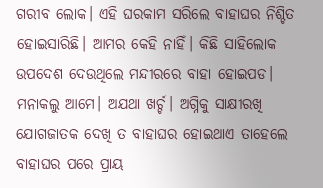ଗରୀବ ଲୋକ। ଏହି ଘରକାମ ସରିଲେ ବାହାଘର ନିଶ୍ଚିତ ହୋଇସାରିଛି। ଆମର କେହି ନାହିଁ। କିଛି ସାହିଲୋକ ଉପଦେଶ ଦେଉଥିଲେ ମନ୍ଦୀରରେ ବାହା ହୋଇପଡ। ମନାକଲୁ ଆମେ। ଅଯଥା ଖର୍ଚ୍ଚ। ଅଗ୍ନିକୁ ସାକ୍ଷୀରଖି ଯୋଗଜାତକ ଦେଖି ତ ବାହାଘର ହୋଇଥାଏ ତାହେଲେ ବାହାଘର ପରେ ପ୍ରାୟ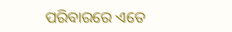ପରିବାରରେ ଏତେ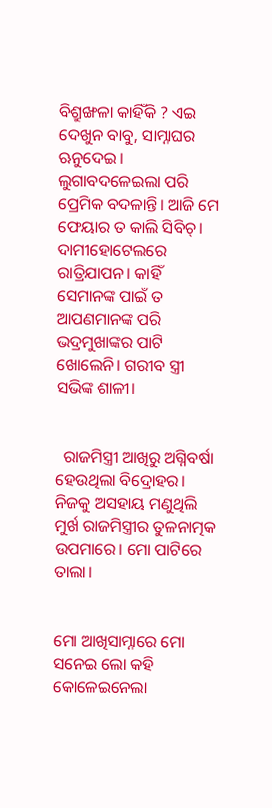ବିଶ୍ରୁଙ୍ଖଳା କାହିଁକି ? ଏଇ ଦେଖୁନ ବାବୁ, ସାମ୍ନାଘର ଋନୁଦେଇ। ଲୁଗାବଦଳେଇଲା ପରି ପ୍ରେମିକ ବଦଳାନ୍ତି। ଆଜି ମେ ଫେୟାର ତ କାଲି ସିବିଚ୍। ଦାମୀହୋଟେଲରେ ରାତ୍ରିଯାପନ। କାହିଁ ସେମାନଙ୍କ ପାଇଁ ତ ଆପଣମାନଙ୍କ ପରି ଭଦ୍ରମୁଖାଙ୍କର ପାଟି ଖୋଲେନି। ଗରୀବ ସ୍ତ୍ରୀ ସଭିଙ୍କ ଶାଳୀ।


  ରାଜମିସ୍ତ୍ରୀ ଆଖିରୁ ଅଗ୍ନିବର୍ଷା ହେଉଥିଲା ବିଦ୍ରୋହର। ନିଜକୁ ଅସହାୟ ମଣୁଥିଲି ମୁର୍ଖ ରାଜମିସ୍ତ୍ରୀର ତୁଳନାତ୍ମକ ଉପମାରେ। ମୋ ପାଟିରେ ତାଲା।


ମୋ ଆଖିସାମ୍ନାରେ ମୋ ସନେଇ ଲୋ କହି କୋଳେଇନେଲା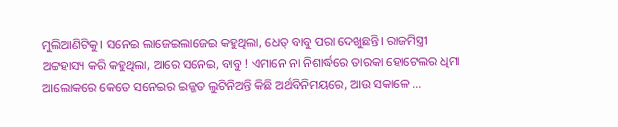ମୁଲିଆଣିଟିକୁ। ସନେଇ ଲାଜେଇଲାଜେଇ କହୁଥିଲା, ଧେତ୍ ବାବୁ ପରା ଦେଖୁଛନ୍ତି। ରାଜମିସ୍ତ୍ରୀ ଅଟ୍ଟହାସ୍ୟ କରି କହୁଥିଲା, ଆରେ ସନେଇ, ବାବୁ ! ଏମାନେ ନା ନିଶାର୍ଦ୍ଧରେ ତାରକା ହୋଟେଲର ଧିମା ଆଲୋକରେ କେତେ ସନେଇର ଇଜ୍ଜତ ଲୁଟିନିଅନ୍ତି କିଛି ଅର୍ଥବିନିମୟରେ, ଆଉ ସକାଳେ ...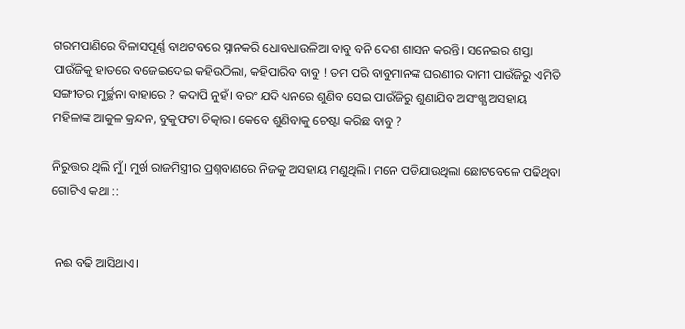ଗରମପାଣିରେ ବିଳାସପୂର୍ଣ୍ଣ ବାଥଟବରେ ସ୍ନାନକରି ଧୋବଧାଉଳିଆ ବାବୁ ବନି ଦେଶ ଶାସନ କରନ୍ତି। ସନେଇର ଶସ୍ତା ପାଉଁଜିକୁ ହାତରେ ବଜେଇଦେଇ କହିଉଠିଲା, କହିପାରିବ ବାବୁ ! ତମ ପରି ବାବୁମାନଙ୍କ ଘରଣୀର ଦାମୀ ପାଉଁଜିରୁ ଏମିତି ସଙ୍ଗୀତର ମୁର୍ଚ୍ଛନା ବାହାରେ ? କଦାପି ନୁହଁ। ବରଂ ଯଦି ଧ୍ୟନରେ ଶୁଣିବ ସେଇ ପାଉଁଜିରୁ ଶୁଣାଯିବ ଅସଂଖ୍ଯ ଅସହାୟ ମହିଳାଙ୍କ ଆକୁଳ କ୍ରନ୍ଦନ, ବୁକୁଫଟା ଚିତ୍କାର। କେବେ ଶୁଣିବାକୁ ଚେଷ୍ଟା କରିଛ ବାବୁ ?

ନିରୁତ୍ତର ଥିଲି ମୁଁ। ମୁର୍ଖ ରାଜମିସ୍ତ୍ରୀର ପ୍ରଶ୍ନବାଣରେ ନିଜକୁ ଅସହାୟ ମଣୁଥିଲି। ମନେ ପଡିଯାଉଥିଲା ଛୋଟବେଳେ ପଢିଥିବା ଗୋଟିଏ କଥା ::


 ନଈ ବଢି ଆସିଥାଏ।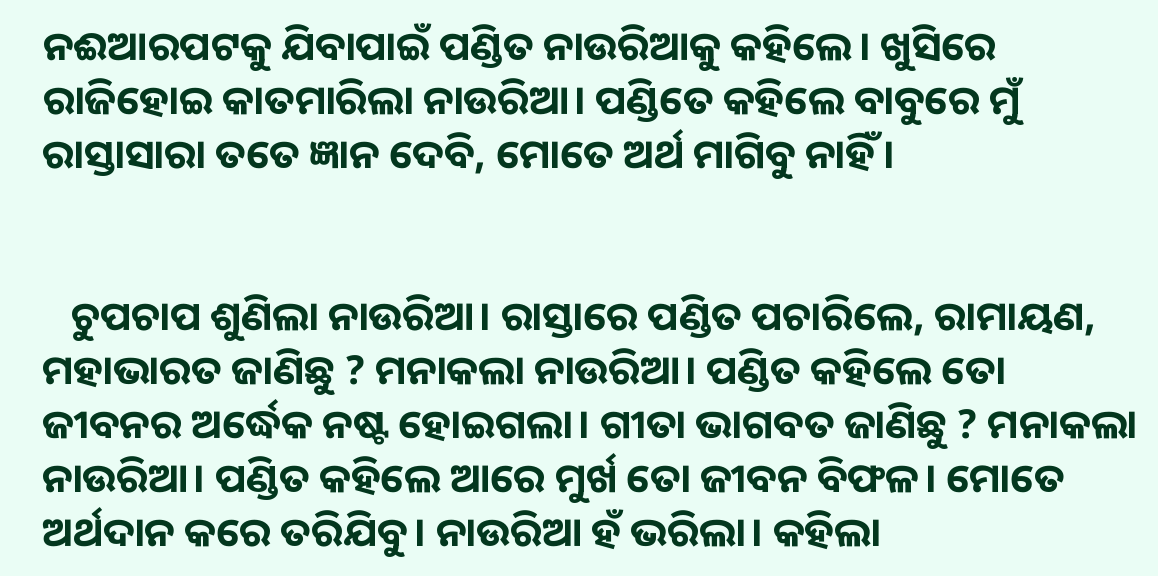ନଈଆରପଟକୁ ଯିବାପାଇଁ ପଣ୍ଡିତ ନାଉରିଆକୁ କହିଲେ। ଖୁସିରେ ରାଜିହୋଇ କାତମାରିଲା ନାଉରିଆ। ପଣ୍ଡିତେ କହିଲେ ବାବୁରେ ମୁଁ ରାସ୍ତାସାରା ତତେ ଜ୍ଞାନ ଦେବି, ମୋତେ ଅର୍ଥ ମାଗିବୁ ନାହିଁ।


   ଚୁପଚାପ ଶୁଣିଲା ନାଉରିଆ। ରାସ୍ତାରେ ପଣ୍ଡିତ ପଚାରିଲେ, ରାମାୟଣ, ମହାଭାରତ ଜାଣିଛୁ ? ମନାକଲା ନାଉରିଆ। ପଣ୍ଡିତ କହିଲେ ତୋ ଜୀବନର ଅର୍ଦ୍ଧେକ ନଷ୍ଟ ହୋଇଗଲା। ଗୀତା ଭାଗବତ ଜାଣିଛୁ ? ମନାକଲା ନାଉରିଆ। ପଣ୍ଡିତ କହିଲେ ଆରେ ମୁର୍ଖ ତୋ ଜୀବନ ବିଫଳ। ମୋତେ ଅର୍ଥଦାନ କରେ ତରିଯିବୁ। ନାଉରିଆ ହଁ ଭରିଲା। କହିଲା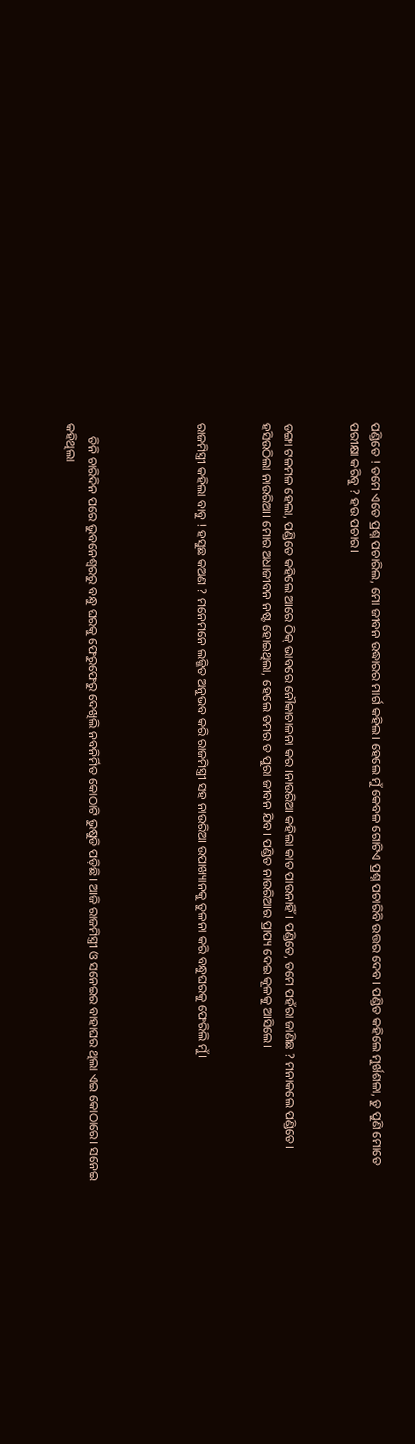ପଣ୍ଡିତେ ! ତମେ ଏତେ ପ୍ରଶ୍ନ ପଚାରିଲ, ମୋ ଜୀବନ ଉଦ୍ଧାରର ମାର୍ଗ କହିଲ। ହେଲେ ମୁଁ କେବଳ ଗୋଟିଏ ପ୍ରଶ୍ନ ପଚାରିବି ଉତ୍ତର ଦେବ। ପଣ୍ଡିତ କହିଲେ ମୁର୍ଖଶଳା, ତୁ ପୁଣି ମୋତେ ପରୀକ୍ଷା କରିବୁ ? ହଉ ପଚାର।


ଡଙ୍ଗା ଟଳମଳ ହେଲା, ପଣ୍ଡିତେ କହିଲେ ଆରେ ଠିକ୍ ଭାବରେ ନୌକାଚାଳନା କର ।ନାଉରିଆ କହିଲା କାତ ପାଉନାହିଁ। ପଣ୍ଡିତେ, ତମେ ପହଁରା ଜାଣିଛ ? ମନାକଲେ ପଣ୍ଡିତେ। ହସିଉଠିଲା ନାଉରିଆ। ମୋର ଅଧାଜୀବନ ନଷ୍ଟ ହୋଇଥିଲା, ହେଲେ ତମର ତ ପୁରା ଜୀବନ ଯିବ। ପଣ୍ଡିତ ନାଉରିଆର ପ୍ରାପ୍ୟ ଦେଇ କୂଳକୁ ଆସିଲେ।


ରାଜମିସ୍ତ୍ରୀ କହିଲା ବାବୁ ! ହସୁଛ କଅଣ ? ମନେମନେ ଲଜ୍ଜିତ ଅନୁଭବ କରି ରାଜମିସ୍ତ୍ରୀ ସହ ନାଉରିଆ ଉପାଖ୍ୟାନକୁ ତୁଳନା କରି ବନ୍ଧୁଘରକୁ ଫେରିଲି ମୁଁ।




    ତିନି ଚାରିଦିନ ପରେ ଭୁବନେଶ୍ବରରୁ ବନ୍ଧୁ ଘରକୁ ଫେରୁଫେରୁ ଦେଖିଲି ନବନିର୍ମିତ କୋଠାଟି ଭୁଷୁଡି ପଡ଼ିଛି। ଆଜି ରାଜମିସ୍ତ୍ରୀ ଓ ସନେଇର ବାହାଘର ଥିଲା ଏଇ କୋଠାରେ। ସନେଇ କହିଥିଲା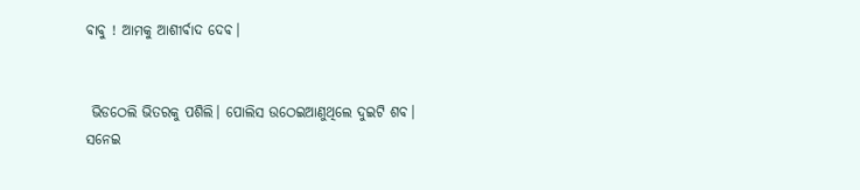ବାବୁ ! ଆମକୁ ଆଶୀର୍ବାଦ ଦେବ।


 ଭିଡଠେଲି ଭିତରକୁ ପଶିଲି। ପୋଲିସ ଉଠେଇଆଣୁଥିଲେ ଦୁଇଟି ଶବ। ସନେଇ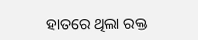ହାତରେ ଥିଲା ରକ୍ତ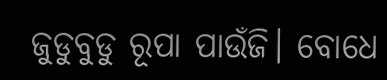ଜୁଡୁବୁଡୁ ରୂପା ପାଉଁଜି। ବୋଧେ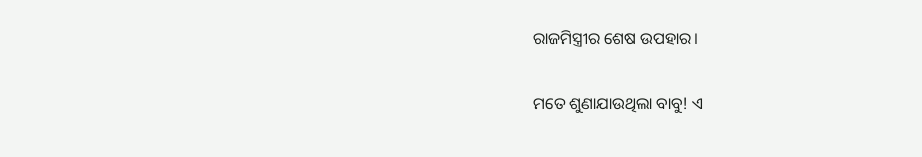ରାଜମିସ୍ତ୍ରୀର ଶେଷ ଉପହାର।

ମତେ ଶୁଣାଯାଉଥିଲା ବାବୁ! ଏ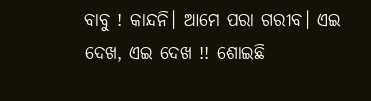ବାବୁ ! କାନ୍ଦନି। ଆମେ ପରା ଗରୀବ। ଏଇ ଦେଖ, ଏଇ ଦେଖ !! ଶୋଇଛି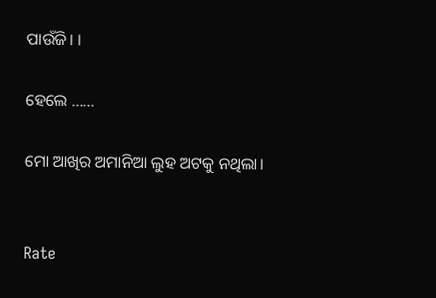ପାଉଁଜି। ।

ହେଲେ ......

ମୋ ଆଖିର ଅମାନିଆ ଲୁହ ଅଟକୁ ନଥିଲା।


Rate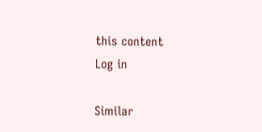this content
Log in

Similar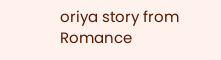oriya story from Romance